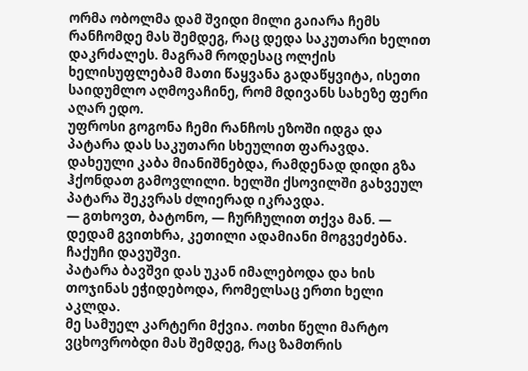ორმა ობოლმა დამ შვიდი მილი გაიარა ჩემს რანჩომდე მას შემდეგ, რაც დედა საკუთარი ხელით დაკრძალეს. მაგრამ როდესაც ოლქის ხელისუფლებამ მათი წაყვანა გადაწყვიტა, ისეთი საიდუმლო აღმოვაჩინე, რომ მდივანს სახეზე ფერი აღარ ედო.
უფროსი გოგონა ჩემი რანჩოს ეზოში იდგა და პატარა დას საკუთარი სხეულით ფარავდა. დახეული კაბა მიანიშნებდა, რამდენად დიდი გზა ჰქონდათ გამოვლილი. ხელში ქსოვილში გახვეულ პატარა შეკვრას ძლიერად იკრავდა.
— გთხოვთ, ბატონო, — ჩურჩულით თქვა მან. — დედამ გვითხრა, კეთილი ადამიანი მოგვეძებნა.
ჩაქუჩი დავუშვი.
პატარა ბავშვი დას უკან იმალებოდა და ხის თოჯინას ეჭიდებოდა, რომელსაც ერთი ხელი აკლდა.
მე სამუელ კარტერი მქვია. ოთხი წელი მარტო ვცხოვრობდი მას შემდეგ, რაც ზამთრის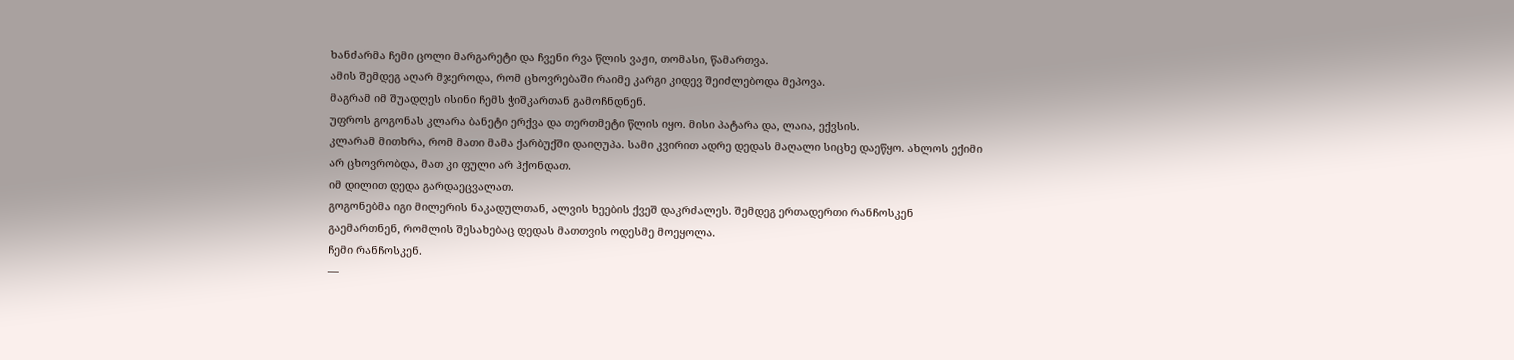ხანძარმა ჩემი ცოლი მარგარეტი და ჩვენი რვა წლის ვაჟი, თომასი, წამართვა.
ამის შემდეგ აღარ მჯეროდა, რომ ცხოვრებაში რაიმე კარგი კიდევ შეიძლებოდა მეპოვა.
მაგრამ იმ შუადღეს ისინი ჩემს ჭიშკართან გამოჩნდნენ.
უფროს გოგონას კლარა ბანეტი ერქვა და თერთმეტი წლის იყო. მისი პატარა და, ლაია, ექვსის.
კლარამ მითხრა, რომ მათი მამა ქარბუქში დაიღუპა. სამი კვირით ადრე დედას მაღალი სიცხე დაეწყო. ახლოს ექიმი არ ცხოვრობდა, მათ კი ფული არ ჰქონდათ.
იმ დილით დედა გარდაეცვალათ.
გოგონებმა იგი მილერის ნაკადულთან, ალვის ხეების ქვეშ დაკრძალეს. შემდეგ ერთადერთი რანჩოსკენ გაემართნენ, რომლის შესახებაც დედას მათთვის ოდესმე მოეყოლა.
ჩემი რანჩოსკენ.
—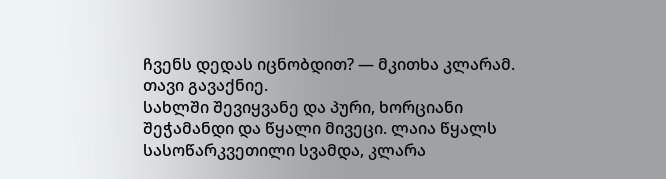ჩვენს დედას იცნობდით? — მკითხა კლარამ.
თავი გავაქნიე.
სახლში შევიყვანე და პური, ხორციანი შეჭამანდი და წყალი მივეცი. ლაია წყალს სასოწარკვეთილი სვამდა, კლარა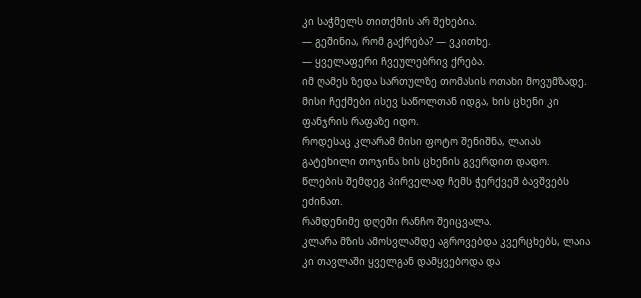კი საჭმელს თითქმის არ შეხებია.
— გეშინია, რომ გაქრება? — ვკითხე.
— ყველაფერი ჩვეულებრივ ქრება.
იმ ღამეს ზედა სართულზე თომასის ოთახი მოვუმზადე. მისი ჩექმები ისევ საწოლთან იდგა, ხის ცხენი კი ფანჯრის რაფაზე იდო.
როდესაც კლარამ მისი ფოტო შენიშნა, ლაიას გატეხილი თოჯინა ხის ცხენის გვერდით დადო.
წლების შემდეგ პირველად ჩემს ჭერქვეშ ბავშვებს ეძინათ.
რამდენიმე დღეში რანჩო შეიცვალა.
კლარა მზის ამოსვლამდე აგროვებდა კვერცხებს, ლაია კი თავლაში ყველგან დამყვებოდა და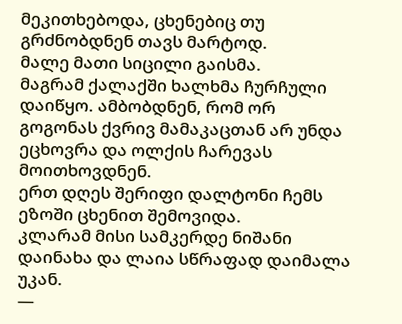მეკითხებოდა, ცხენებიც თუ გრძნობდნენ თავს მარტოდ.
მალე მათი სიცილი გაისმა.
მაგრამ ქალაქში ხალხმა ჩურჩული დაიწყო. ამბობდნენ, რომ ორ გოგონას ქვრივ მამაკაცთან არ უნდა ეცხოვრა და ოლქის ჩარევას მოითხოვდნენ.
ერთ დღეს შერიფი დალტონი ჩემს ეზოში ცხენით შემოვიდა.
კლარამ მისი სამკერდე ნიშანი დაინახა და ლაია სწრაფად დაიმალა უკან.
—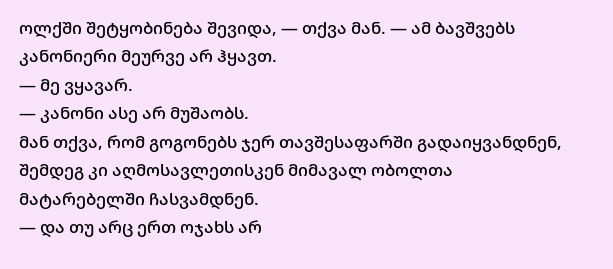ოლქში შეტყობინება შევიდა, — თქვა მან. — ამ ბავშვებს კანონიერი მეურვე არ ჰყავთ.
— მე ვყავარ.
— კანონი ასე არ მუშაობს.
მან თქვა, რომ გოგონებს ჯერ თავშესაფარში გადაიყვანდნენ, შემდეგ კი აღმოსავლეთისკენ მიმავალ ობოლთა მატარებელში ჩასვამდნენ.
— და თუ არც ერთ ოჯახს არ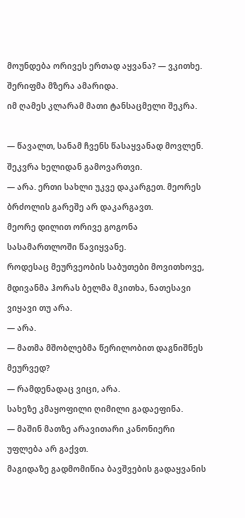მოუნდება ორივეს ერთად აყვანა? — ვკითხე.
შერიფმა მზერა ამარიდა.
იმ ღამეს კლარამ მათი ტანსაცმელი შეკრა.

— წავალთ, სანამ ჩვენს წასაყვანად მოვლენ.
შეკვრა ხელიდან გამოვართვი.
— არა. ერთი სახლი უკვე დაკარგეთ. მეორეს ბრძოლის გარეშე არ დაკარგავთ.
მეორე დილით ორივე გოგონა სასამართლოში წავიყვანე.
როდესაც მეურვეობის საბუთები მოვითხოვე, მდივანმა ჰორას ბელმა მკითხა, ნათესავი ვიყავი თუ არა.
— არა.
— მათმა მშობლებმა წერილობით დაგნიშნეს მეურვედ?
— რამდენადაც ვიცი, არა.
სახეზე კმაყოფილი ღიმილი გადაეფინა.
— მაშინ მათზე არავითარი კანონიერი უფლება არ გაქვთ.
მაგიდაზე გადმომიწია ბავშვების გადაყვანის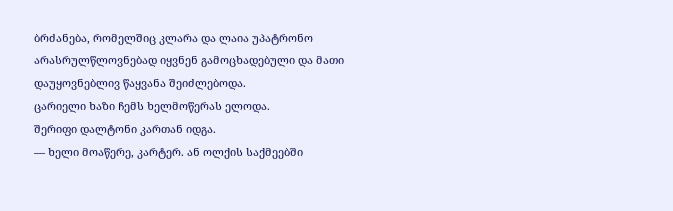ბრძანება, რომელშიც კლარა და ლაია უპატრონო არასრულწლოვნებად იყვნენ გამოცხადებული და მათი დაუყოვნებლივ წაყვანა შეიძლებოდა.
ცარიელი ხაზი ჩემს ხელმოწერას ელოდა.
შერიფი დალტონი კართან იდგა.
— ხელი მოაწერე, კარტერ. ან ოლქის საქმეებში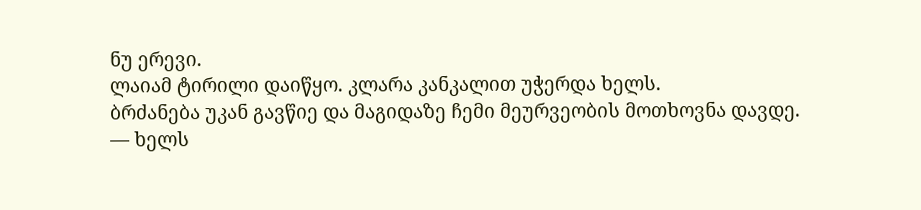ნუ ერევი.
ლაიამ ტირილი დაიწყო. კლარა კანკალით უჭერდა ხელს.
ბრძანება უკან გავწიე და მაგიდაზე ჩემი მეურვეობის მოთხოვნა დავდე.
— ხელს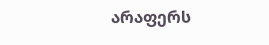არაფერს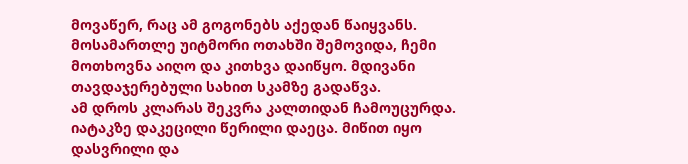მოვაწერ, რაც ამ გოგონებს აქედან წაიყვანს.
მოსამართლე უიტმორი ოთახში შემოვიდა, ჩემი მოთხოვნა აიღო და კითხვა დაიწყო. მდივანი თავდაჯერებული სახით სკამზე გადაწვა.
ამ დროს კლარას შეკვრა კალთიდან ჩამოუცურდა.
იატაკზე დაკეცილი წერილი დაეცა. მიწით იყო დასვრილი და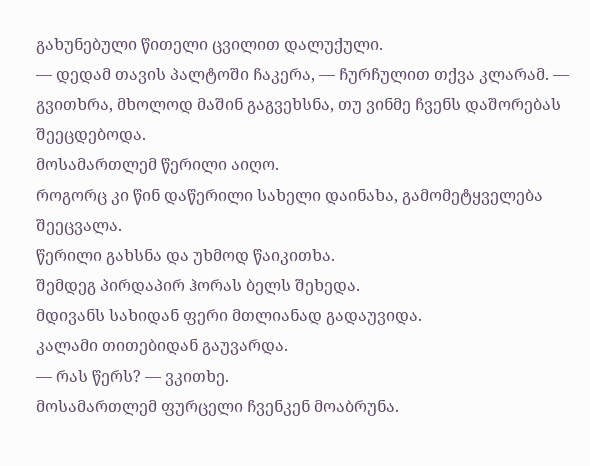გახუნებული წითელი ცვილით დალუქული.
— დედამ თავის პალტოში ჩაკერა, — ჩურჩულით თქვა კლარამ. — გვითხრა, მხოლოდ მაშინ გაგვეხსნა, თუ ვინმე ჩვენს დაშორებას შეეცდებოდა.
მოსამართლემ წერილი აიღო.
როგორც კი წინ დაწერილი სახელი დაინახა, გამომეტყველება შეეცვალა.
წერილი გახსნა და უხმოდ წაიკითხა.
შემდეგ პირდაპირ ჰორას ბელს შეხედა.
მდივანს სახიდან ფერი მთლიანად გადაუვიდა.
კალამი თითებიდან გაუვარდა.
— რას წერს? — ვკითხე.
მოსამართლემ ფურცელი ჩვენკენ მოაბრუნა.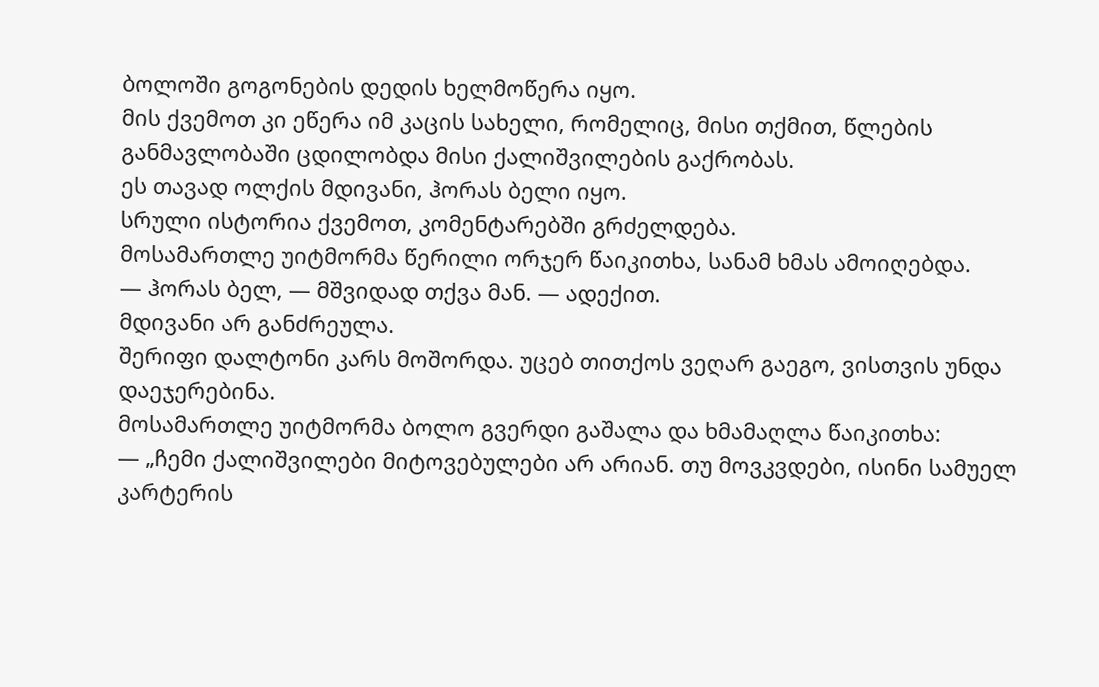ბოლოში გოგონების დედის ხელმოწერა იყო.
მის ქვემოთ კი ეწერა იმ კაცის სახელი, რომელიც, მისი თქმით, წლების განმავლობაში ცდილობდა მისი ქალიშვილების გაქრობას.
ეს თავად ოლქის მდივანი, ჰორას ბელი იყო.
სრული ისტორია ქვემოთ, კომენტარებში გრძელდება.
მოსამართლე უიტმორმა წერილი ორჯერ წაიკითხა, სანამ ხმას ამოიღებდა.
— ჰორას ბელ, — მშვიდად თქვა მან. — ადექით.
მდივანი არ განძრეულა.
შერიფი დალტონი კარს მოშორდა. უცებ თითქოს ვეღარ გაეგო, ვისთვის უნდა დაეჯერებინა.
მოსამართლე უიტმორმა ბოლო გვერდი გაშალა და ხმამაღლა წაიკითხა:
— „ჩემი ქალიშვილები მიტოვებულები არ არიან. თუ მოვკვდები, ისინი სამუელ კარტერის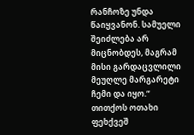რანჩოზე უნდა წაიყვანონ. სამუელი შეიძლება არ მიცნობდეს, მაგრამ მისი გარდაცვლილი მეუღლე მარგარეტი ჩემი და იყო.“
თითქოს ოთახი ფეხქვეშ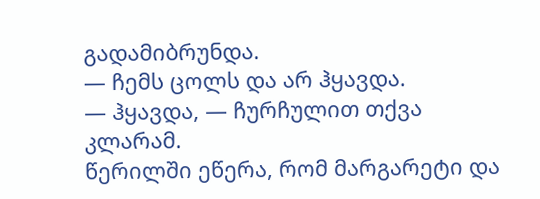გადამიბრუნდა.
— ჩემს ცოლს და არ ჰყავდა.
— ჰყავდა, — ჩურჩულით თქვა კლარამ.
წერილში ეწერა, რომ მარგარეტი და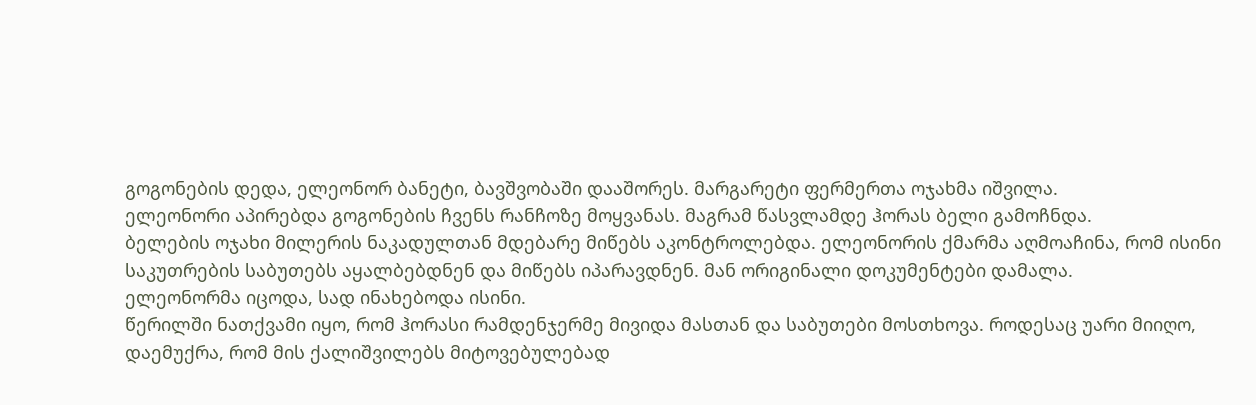გოგონების დედა, ელეონორ ბანეტი, ბავშვობაში დააშორეს. მარგარეტი ფერმერთა ოჯახმა იშვილა.
ელეონორი აპირებდა გოგონების ჩვენს რანჩოზე მოყვანას. მაგრამ წასვლამდე ჰორას ბელი გამოჩნდა.
ბელების ოჯახი მილერის ნაკადულთან მდებარე მიწებს აკონტროლებდა. ელეონორის ქმარმა აღმოაჩინა, რომ ისინი საკუთრების საბუთებს აყალბებდნენ და მიწებს იპარავდნენ. მან ორიგინალი დოკუმენტები დამალა.
ელეონორმა იცოდა, სად ინახებოდა ისინი.
წერილში ნათქვამი იყო, რომ ჰორასი რამდენჯერმე მივიდა მასთან და საბუთები მოსთხოვა. როდესაც უარი მიიღო, დაემუქრა, რომ მის ქალიშვილებს მიტოვებულებად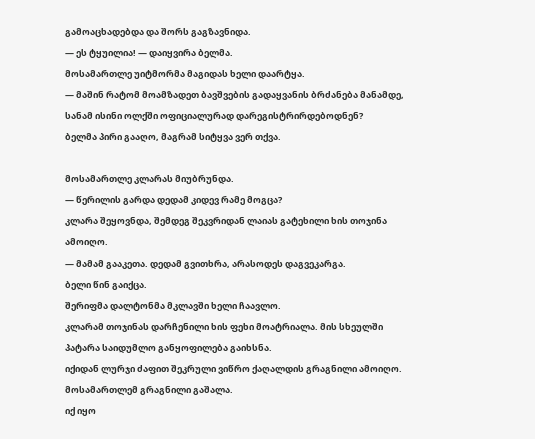გამოაცხადებდა და შორს გაგზავნიდა.
— ეს ტყუილია! — დაიყვირა ბელმა.
მოსამართლე უიტმორმა მაგიდას ხელი დაარტყა.
— მაშინ რატომ მოამზადეთ ბავშვების გადაყვანის ბრძანება მანამდე, სანამ ისინი ოლქში ოფიციალურად დარეგისტრირდებოდნენ?
ბელმა პირი გააღო, მაგრამ სიტყვა ვერ თქვა.

მოსამართლე კლარას მიუბრუნდა.
— წერილის გარდა დედამ კიდევ რამე მოგცა?
კლარა შეყოვნდა, შემდეგ შეკვრიდან ლაიას გატეხილი ხის თოჯინა ამოიღო.
— მამამ გააკეთა. დედამ გვითხრა, არასოდეს დაგვეკარგა.
ბელი წინ გაიქცა.
შერიფმა დალტონმა მკლავში ხელი ჩაავლო.
კლარამ თოჯინას დარჩენილი ხის ფეხი მოატრიალა. მის სხეულში პატარა საიდუმლო განყოფილება გაიხსნა.
იქიდან ლურჯი ძაფით შეკრული ვიწრო ქაღალდის გრაგნილი ამოიღო.
მოსამართლემ გრაგნილი გაშალა.
იქ იყო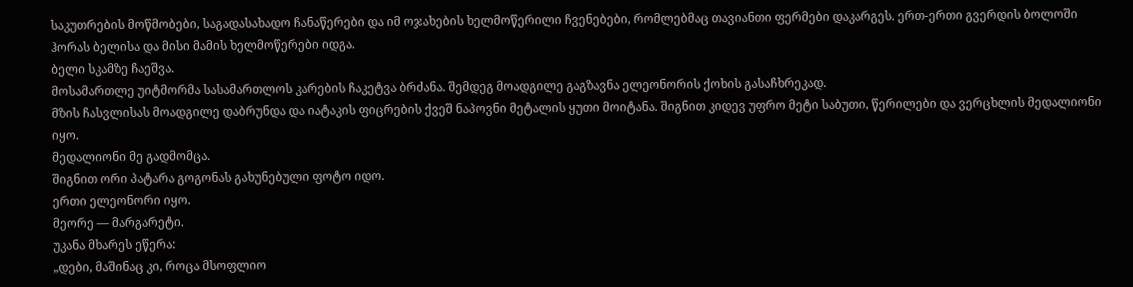საკუთრების მოწმობები, საგადასახადო ჩანაწერები და იმ ოჯახების ხელმოწერილი ჩვენებები, რომლებმაც თავიანთი ფერმები დაკარგეს. ერთ-ერთი გვერდის ბოლოში ჰორას ბელისა და მისი მამის ხელმოწერები იდგა.
ბელი სკამზე ჩაეშვა.
მოსამართლე უიტმორმა სასამართლოს კარების ჩაკეტვა ბრძანა. შემდეგ მოადგილე გაგზავნა ელეონორის ქოხის გასაჩხრეკად.
მზის ჩასვლისას მოადგილე დაბრუნდა და იატაკის ფიცრების ქვეშ ნაპოვნი მეტალის ყუთი მოიტანა. შიგნით კიდევ უფრო მეტი საბუთი, წერილები და ვერცხლის მედალიონი იყო.
მედალიონი მე გადმომცა.
შიგნით ორი პატარა გოგონას გახუნებული ფოტო იდო.
ერთი ელეონორი იყო.
მეორე — მარგარეტი.
უკანა მხარეს ეწერა:
„დები, მაშინაც კი, როცა მსოფლიო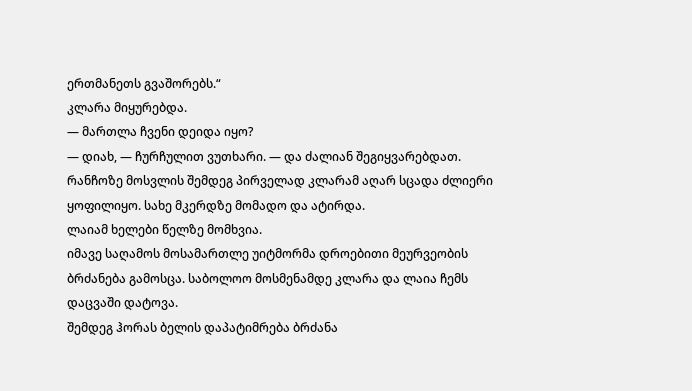ერთმანეთს გვაშორებს.“
კლარა მიყურებდა.
— მართლა ჩვენი დეიდა იყო?
— დიახ, — ჩურჩულით ვუთხარი. — და ძალიან შეგიყვარებდათ.
რანჩოზე მოსვლის შემდეგ პირველად კლარამ აღარ სცადა ძლიერი ყოფილიყო. სახე მკერდზე მომადო და ატირდა.
ლაიამ ხელები წელზე მომხვია.
იმავე საღამოს მოსამართლე უიტმორმა დროებითი მეურვეობის ბრძანება გამოსცა. საბოლოო მოსმენამდე კლარა და ლაია ჩემს დაცვაში დატოვა.
შემდეგ ჰორას ბელის დაპატიმრება ბრძანა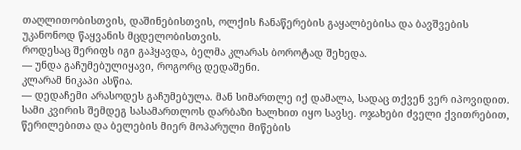თაღლითობისთვის, დაშინებისთვის, ოლქის ჩანაწერების გაყალბებისა და ბავშვების უკანონოდ წაყვანის მცდელობისთვის.
როდესაც შერიფს იგი გაჰყავდა, ბელმა კლარას ბოროტად შეხედა.
— უნდა გაჩუმებულიყავი, როგორც დედაშენი.
კლარამ ნიკაპი ასწია.
— დედაჩემი არასოდეს გაჩუმებულა. მან სიმართლე იქ დამალა, სადაც თქვენ ვერ იპოვიდით.
სამი კვირის შემდეგ სასამართლოს დარბაზი ხალხით იყო სავსე. ოჯახები ძველი ქვითრებით, წერილებითა და ბელების მიერ მოპარული მიწების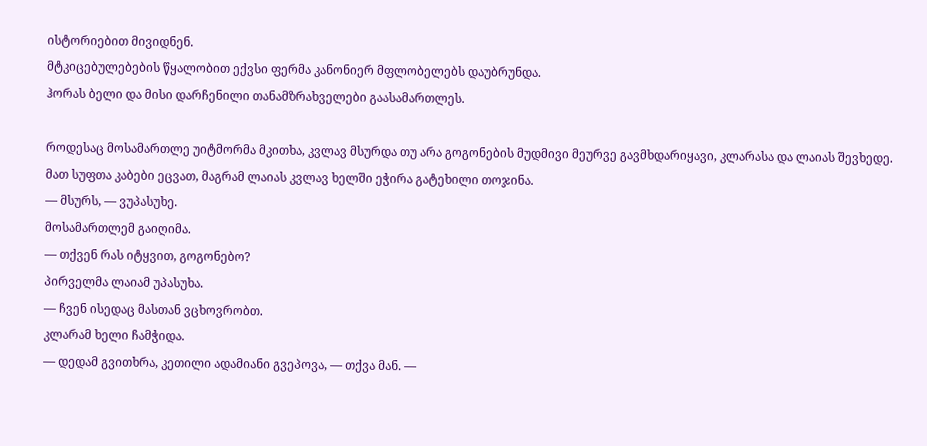ისტორიებით მივიდნენ.
მტკიცებულებების წყალობით ექვსი ფერმა კანონიერ მფლობელებს დაუბრუნდა.
ჰორას ბელი და მისი დარჩენილი თანამზრახველები გაასამართლეს.

როდესაც მოსამართლე უიტმორმა მკითხა, კვლავ მსურდა თუ არა გოგონების მუდმივი მეურვე გავმხდარიყავი, კლარასა და ლაიას შევხედე.
მათ სუფთა კაბები ეცვათ, მაგრამ ლაიას კვლავ ხელში ეჭირა გატეხილი თოჯინა.
— მსურს, — ვუპასუხე.
მოსამართლემ გაიღიმა.
— თქვენ რას იტყვით, გოგონებო?
პირველმა ლაიამ უპასუხა.
— ჩვენ ისედაც მასთან ვცხოვრობთ.
კლარამ ხელი ჩამჭიდა.
— დედამ გვითხრა, კეთილი ადამიანი გვეპოვა, — თქვა მან. —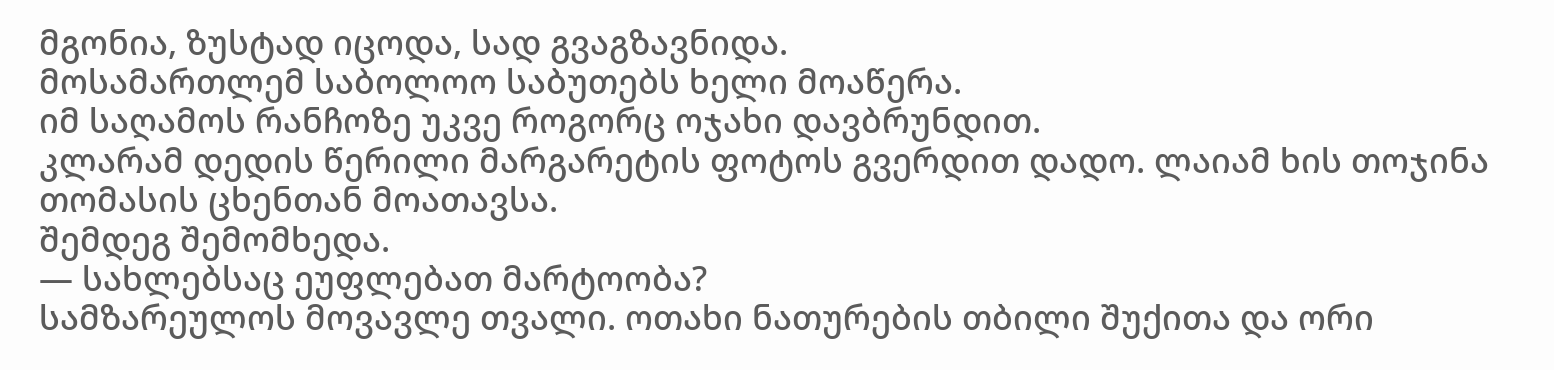მგონია, ზუსტად იცოდა, სად გვაგზავნიდა.
მოსამართლემ საბოლოო საბუთებს ხელი მოაწერა.
იმ საღამოს რანჩოზე უკვე როგორც ოჯახი დავბრუნდით.
კლარამ დედის წერილი მარგარეტის ფოტოს გვერდით დადო. ლაიამ ხის თოჯინა თომასის ცხენთან მოათავსა.
შემდეგ შემომხედა.
— სახლებსაც ეუფლებათ მარტოობა?
სამზარეულოს მოვავლე თვალი. ოთახი ნათურების თბილი შუქითა და ორი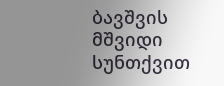ბავშვის მშვიდი სუნთქვით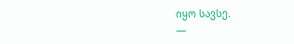იყო სავსე.
—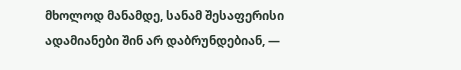მხოლოდ მანამდე, სანამ შესაფერისი ადამიანები შინ არ დაბრუნდებიან, —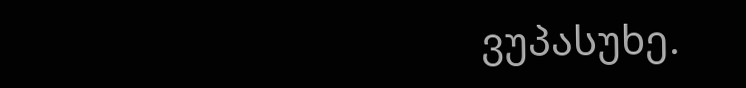ვუპასუხე.